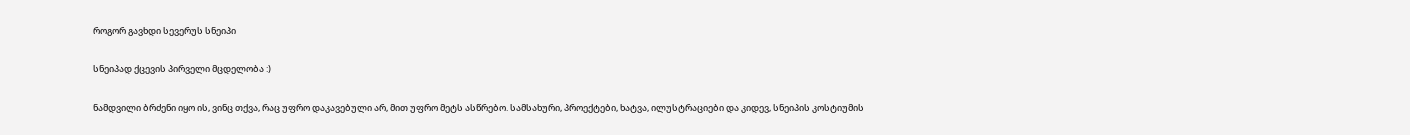როგორ გავხდი სევერუს სნეიპი

სნეიპად ქცევის პირველი მცდელობა :)

ნამდვილი ბრძენი იყო ის, ვინც თქვა, რაც უფრო დაკავებული არ, მით უფრო მეტს ასწრებო. სამსახური, პროექტები, ხატვა, ილუსტრაციები და კიდევ, სნეიპის კოსტიუმის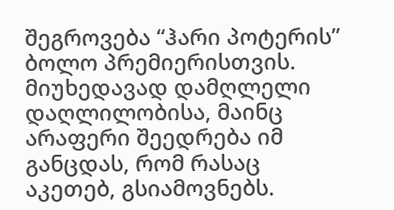შეგროვება “ჰარი პოტერის” ბოლო პრემიერისთვის. მიუხედავად დამღლელი დაღლილობისა, მაინც არაფერი შეედრება იმ განცდას, რომ რასაც აკეთებ, გსიამოვნებს.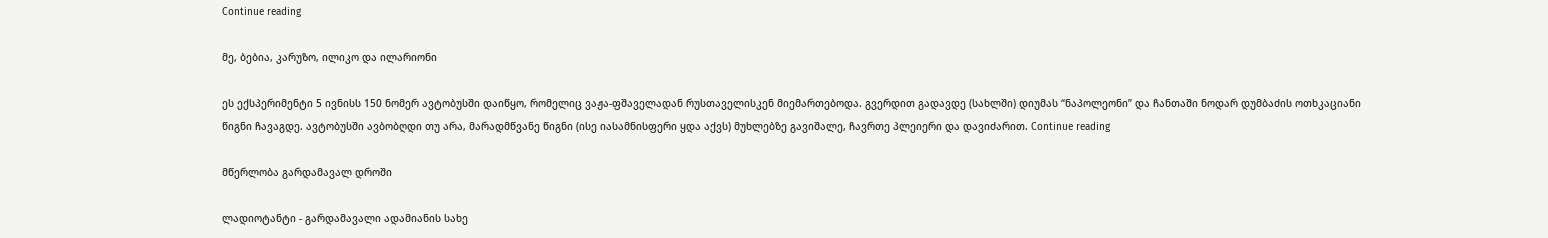Continue reading

მე, ბებია, კარუზო, ილიკო და ილარიონი

ეს ექსპერიმენტი 5 ივნისს 150 ნომერ ავტობუსში დაიწყო, რომელიც ვაჟა-ფშაველადან რუსთაველისკენ მიემართებოდა. გვერდით გადავდე (სახლში) დიუმას “ნაპოლეონი” და ჩანთაში ნოდარ დუმბაძის ოთხკაციანი წიგნი ჩავაგდე. ავტობუსში ავბობღდი თუ არა, მარადმწვანე წიგნი (ისე იასამნისფერი ყდა აქვს) მუხლებზე გავიშალე, ჩავრთე პლეიერი და დავიძარით. Continue reading

მწერლობა გარდამავალ დროში

ლადიოტანტი - გარდამავალი ადამიანის სახე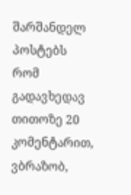შარშანდელ პოსტებს რომ გადავხედავ თითოზე 20 კომენტარით, ვბრაზობ,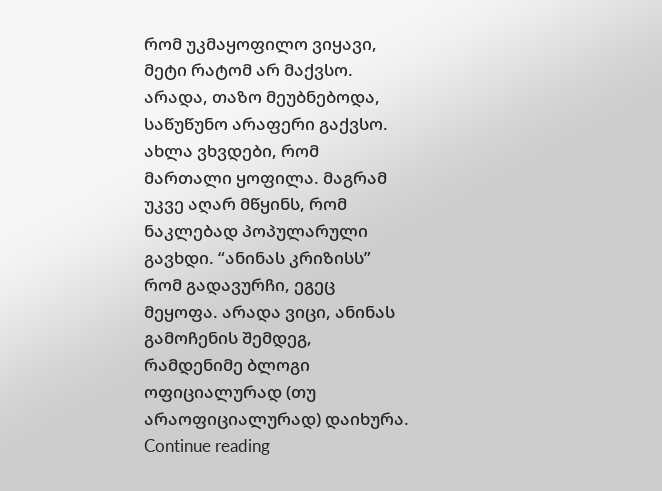რომ უკმაყოფილო ვიყავი, მეტი რატომ არ მაქვსო. არადა, თაზო მეუბნებოდა, საწუწუნო არაფერი გაქვსო. ახლა ვხვდები, რომ მართალი ყოფილა. მაგრამ უკვე აღარ მწყინს, რომ ნაკლებად პოპულარული გავხდი. “ანინას კრიზისს” რომ გადავურჩი, ეგეც მეყოფა. არადა ვიცი, ანინას გამოჩენის შემდეგ, რამდენიმე ბლოგი ოფიციალურად (თუ არაოფიციალურად) დაიხურა. Continue reading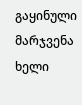გაყინული მარჯვენა ხელი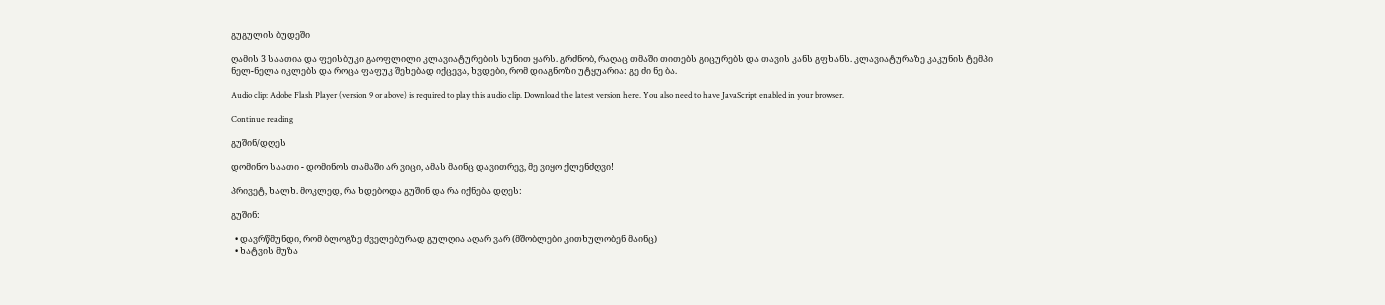გუგულის ბუდეში

ღამის 3 საათია და ფეისბუკი გაოფლილი კლავიატურების სუნით ყარს. გრძნობ, რაღაც თმაში თითებს გიცურებს და თავის კანს გფხანს. კლავიატურაზე კაკუნის ტემპი ნელ-ნელა იკლებს და როცა ფაფუკ შეხებად იქცევა, ხვდები, რომ დიაგნოზი უტყუარია: გე ძი ნე ბა.

Audio clip: Adobe Flash Player (version 9 or above) is required to play this audio clip. Download the latest version here. You also need to have JavaScript enabled in your browser.

Continue reading

გუშინ/დღეს

დომინო საათი - დომინოს თამაში არ ვიცი, ამას მაინც დავითრევ, მე ვიყო ქლენძღვი!

პრივეტ, ხალხ. მოკლედ, რა ხდებოდა გუშინ და რა იქნება დღეს:

გუშინ:

  • დავრწმუნდი, რომ ბლოგზე ძველებურად გულღია აღარ ვარ (მშობლები კითხულობენ მაინც)
  • ხატვის მუზა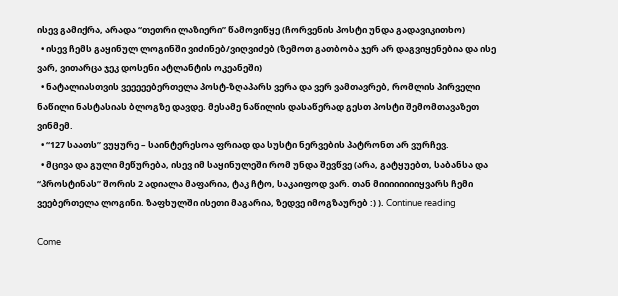ისევ გამიქრა, არადა “თეთრი ლაზიერი” წამოვიწყე (ჩორვენის პოსტი უნდა გადავიკითხო)
  • ისევ ჩემს გაყინულ ლოგინში ვიძინებ/ვიღვიძებ (ზემოთ გათბობა ჯერ არ დაგვიყენებია და ისე ვარ, ვითარცა ჯეკ დოსენი ატლანტის ოკეანეში)
  • ნატალიასთვის ვეეეეებერთელა პოსტ-ზღაპარს ვერა და ვერ ვამთავრებ, რომლის პირველი ნაწილი ნასტასიას ბლოგზე დავდე. მესამე ნაწილის დასაწერად გესთ პოსტი შემომთავაზეთ ვინმემ.
  • “127 საათს” ვუყურე – საინტერესოა ფრიად და სუსტი ნერვების პატრონთ არ ვურჩევ.
  • მცივა და გული მეწურება, ისევ იმ საყინულეში რომ უნდა შევწვე (არა, გატყუებთ, საბანსა და “პროსტინას” შორის 2 ადიალა მაფარია, ტაკ ჩტო, საკაიფოდ ვარ. თან მიიიიიიიიყვარს ჩემი ვეებერთელა ლოგინი. ზაფხულში ისეთი მაგარია, ზედვე იმოგზაურებ :) ). Continue reading

Come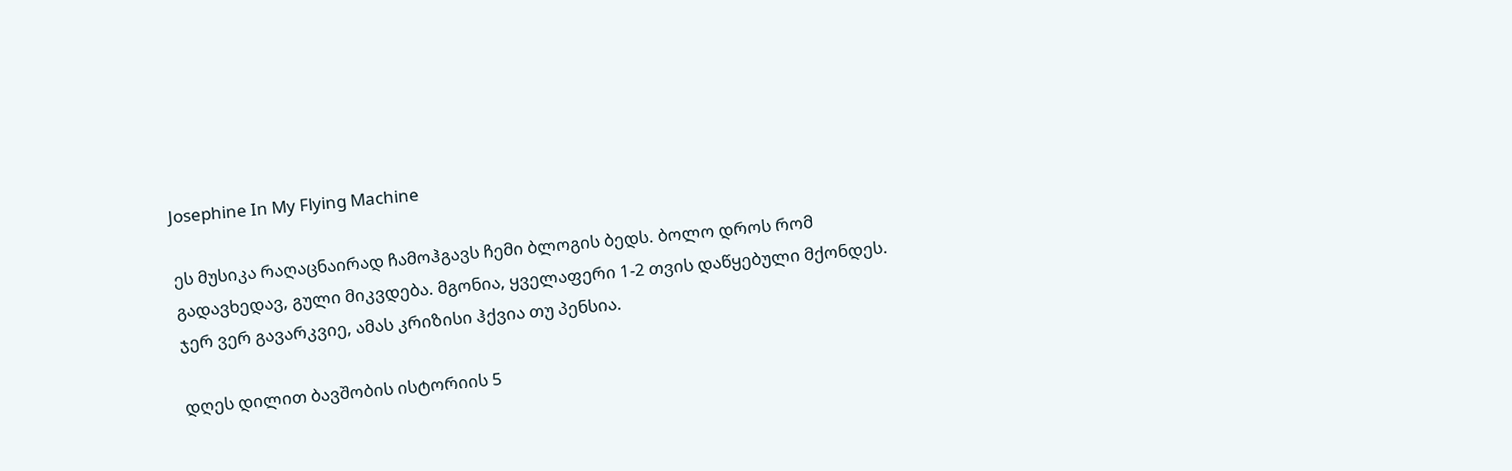Josephine In My Flying Machine

ეს მუსიკა რაღაცნაირად ჩამოჰგავს ჩემი ბლოგის ბედს. ბოლო დროს რომ გადავხედავ, გული მიკვდება. მგონია, ყველაფერი 1-2 თვის დაწყებული მქონდეს. ჯერ ვერ გავარკვიე, ამას კრიზისი ჰქვია თუ პენსია.

დღეს დილით ბავშობის ისტორიის 5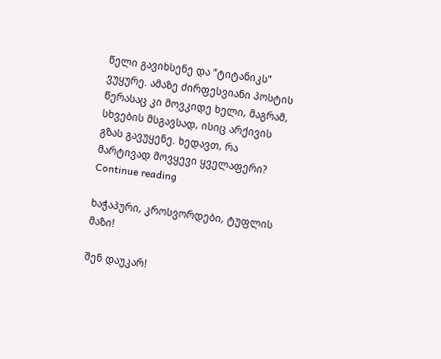წელი გავიხსენე და “ტიტანიკს” ვუყურე. ამაზე ძირფესვიანი პოსტის წერასაც კი მოვკიდე ხელი, მაგრამ, სხვების მსგავსად, ისიც არქივის გზას გავუყენე. ხედავთ, რა მარტივად მოვყევი ყველაფერი? Continue reading

ხაჭაპური, კროსვორდები, ტუფლის მაზი!

შენ დაუკარ!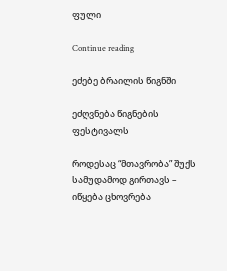ფული

Continue reading

ეძებე ბრაილის წიგნში

ეძღვნება წიგნების ფესტივალს

როდესაც “მთავრობა” შუქს სამუდამოდ გირთავს – იწყება ცხოვრება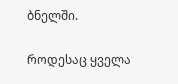ბნელში.

როდესაც ყველა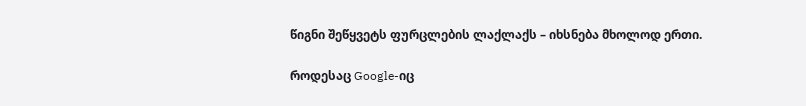წიგნი შეწყვეტს ფურცლების ლაქლაქს – იხსნება მხოლოდ ერთი.

როდესაც Google-იც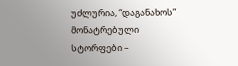უძლურია, “დაგანახოს” მონატრებული სტორფები –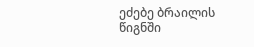ეძებე ბრაილის წიგნში